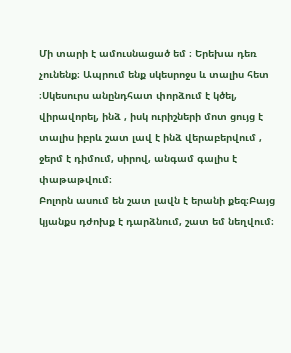Մի տարի է ամուսնացած եմ ։ Երեխա դեռ չունենք։ Ապրում ենք սկեսրոջս և տալիս հետ ։Սկեսուրս անընդհատ փորձում է կծել, վիրավորել, ինձ , իսկ ուրիշների մոտ ցույց է տալիս իբրև շատ լավ է ինձ վերաբերվում , ջերմ է դիմում, սիրով, անգամ գալիս է փաթաթվում։
Բոլորն ասում են շատ լավն է երանի քեզ։Բայց կյանքս դժոխք է դարձնում, շատ եմ նեղվում։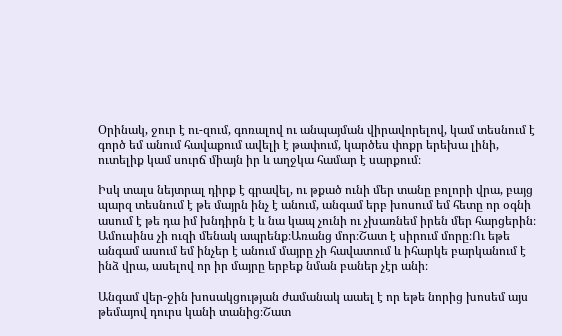Օրինակ, ջուր է ու-զում, գոռալով ու անպայման վիրավորելով, կամ տեսնում է գործ եմ անում հավաքում ավելի է թափում, կարծես փոքր երեխա լինի, ուտելիք կամ սուրճ միայն իր և աղջկա համար է սարքում։

Իսկ տալս նեյտրալ դիրք է գրավել, ու թքած ունի մեր տանը բոլորի վրա, բայց պարզ տեսնում է թե մայրն ինչ է անում, անգամ երբ խոսում եմ հետը որ օգնի ասում է թե դա իմ խնդիրն է և նա կապ չունի ու չխառնեմ իրեն մեր հարցերին։
Ամուսինս չի ուզի մենակ ապրենք։Առանց մոր։Շատ է սիրում մորը։Ու եթե անգամ ասում եմ ինչեր է անում մայրը չի հավատում և իհարկե բարկանում է ինձ վրա, ասելով որ իր մայրը երբեք նման բաներ չէր անի։

Անգամ վեր-ջին խոսակցության ժամանակ աաել է որ եթե նորից խոսեմ այս թեմայով դուրս կանի տանից։Շատ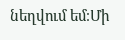նեղվում եմ։Մի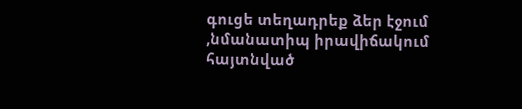գուցե տեղադրեք ձեր էջում ,նմանատիպ իրավիճակում հայտնված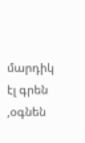մարդիկ էլ գրեն ,օգնեն